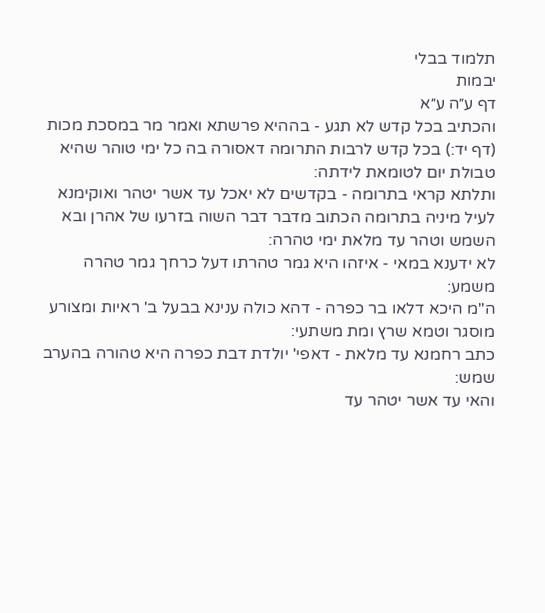תלמוד בבלי
יבמות
דף ע״ה ע״א
והכתיב בכל קדש לא תגע - בההיא פרשתא ואמר מר במסכת מכות (דף יד:) בכל קדש לרבות התרומה דאסורה בה כל ימי טוהר שהיא טבולת יום לטומאת לידתה:
ותלתא קראי בתרומה - בקדשים לא יאכל עד אשר יטהר ואוקימנא לעיל מיניה בתרומה הכתוב מדבר דבר השוה בזרעו של אהרן ובא השמש וטהר עד מלאת ימי טהרה:
לא ידענא במאי - איזהו היא גמר טהרתו דעל כרחך גמר טהרה משמע:
ה"מ היכא דלאו בר כפרה - דהא כולה ענינא בבעל ב' ראיות ומצורע מוסגר וטמא שרץ ומת משתעי:
כתב רחמנא עד מלאת - דאפי' יולדת דבת כפרה היא טהורה בהערב שמש:
והאי עד אשר יטהר עד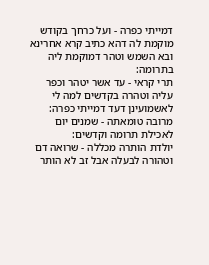דמייתי כפרה - ועל כרחך בקודש מוקמת לה דהא כתיב קרא אחרינא ובא השמש וטהר דמוקמת ליה בתרומה:
תרי קראי - עד אשר יטהר וכפר עליה וטהרה בקדשים למה לי לאשמועינן דעד דמייתי כפרה:
מרובה טומאתה - שמנים יום לאכילת תרומה וקדשים:
יולדת הותרה מכללה - שרואה דם וטהורה לבעלה אבל זב לא הותר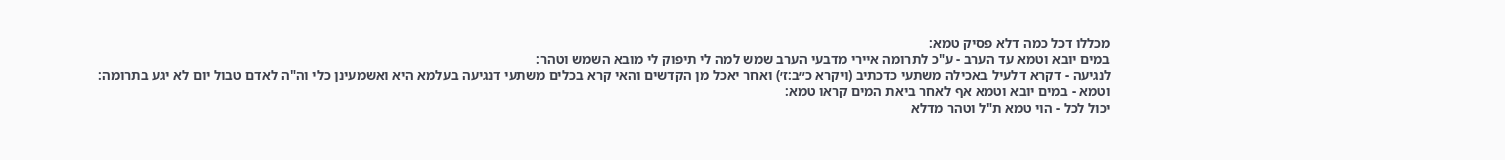מכללו דכל כמה דלא פסיק טמא:
במים יובא וטמא עד הערב - ע"כ לתרומה איירי מדבעי הערב שמש למה לי תיפוק לי מובא השמש וטהר:
לנגיעה - דקרא דלעיל באכילה משתעי כדכתיב (ויקרא כ״ב:ז׳) ואחר יאכל מן הקדשים והאי קרא בכלים משתעי דנגיעה בעלמא היא ואשמעינן כלי וה"ה לאדם טבול יום לא יגע בתרומה:
וטמא - במים יובא וטמא אף לאחר ביאת המים קראו טמא:
יכול לכל - הוי טמא ת"ל וטהר מדלא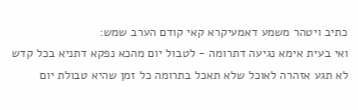כתיב ויטהר משמע דאמעיקרא קאי קודם הערב שמש:
ואי בעית אימא נגיעה דתרומה - לטבול יום מהכא נפקא דתניא בכל קדש לא תגע אזהרה לאוכל שלא תאכל בתרומה כל זמן שהיא טבולת יום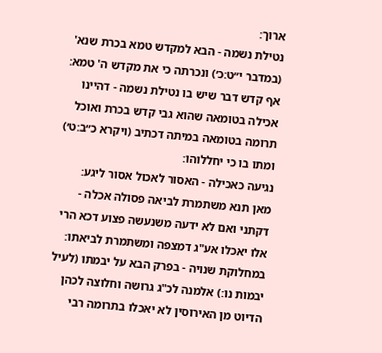ארוך:
נטילת נשמה - הבא למקדש טמא בכרת שנא' (במדבר י״ט:כ׳) ונכרתה כי את מקדש ה' טמא:
אף קדש דבר שיש בו נטילת נשמה - דהיינו אכילה בטומאה שהוא גבי קדש בכרת ואוכל תרומה בטומאה במיתה דכתיב (ויקרא כ״ב:ט׳) ומתו בו כי יחללוהו:
נגיעה כאכילה - האסור לאכול אסור ליגע:
מאן תנא משתמרת לביאה פסולה אכלה - דקתני ואם לא ידעה משנעשה פצוע דכא הרי אלו יאכלו אע"ג דמצפה ומשתמרת לביאתו:
במחלוקת שנויה - בפרק הבא על יבמתו (לעיל יבמות נו:) אלמנה לכ"ג גרושה וחלוצה לכהן הדיוט מן האירוסין לא יאכלו בתרומה רבי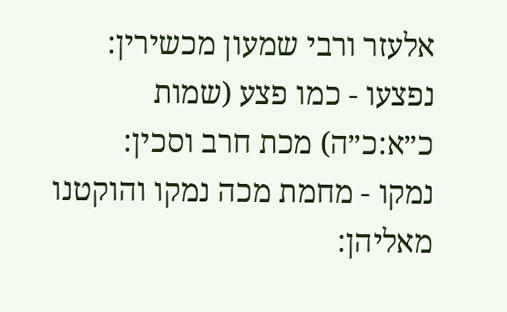אלעזר ורבי שמעון מכשירין:
נפצעו - כמו פצע (שמות כ״א:כ״ה) מכת חרב וסכין:
נמקו - מחמת מכה נמקו והוקטנו מאליהן: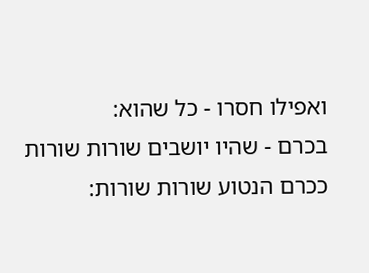ואפילו חסרו - כל שהוא:
בכרם - שהיו יושבים שורות שורות ככרם הנטוע שורות שורות: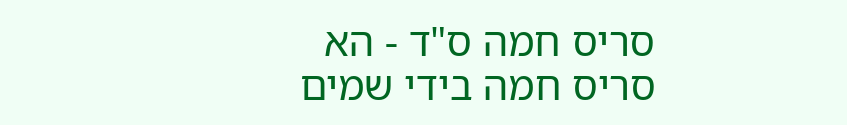סריס חמה ס"ד - הא סריס חמה בידי שמים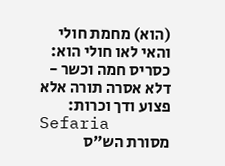(הוא) מחמת חולי והאי לאו חולי הוא:
כסריס חמה וכשר - דלא אסרה תורה אלא פצוע ודך וכרות:
Sefaria
מסורת הש״ס